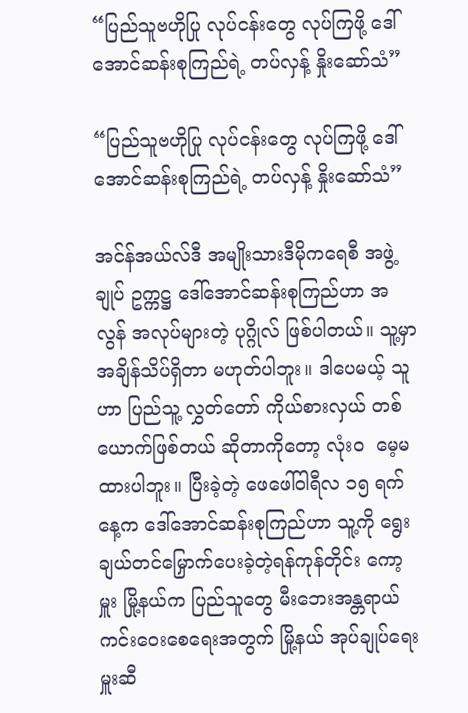“ပြည်သူဗဟိုပြု လုပ်ငန်းတွေ လုပ်ကြဖို့ ဒေါ်အောင်ဆန်းစုကြည်ရဲ့ တပ်လှန့် နှိုးဆော်သံ”

“ပြည်သူဗဟိုပြု လုပ်ငန်းတွေ လုပ်ကြဖို့ ဒေါ်အောင်ဆန်းစုကြည်ရဲ့ တပ်လှန့် နှိုးဆော်သံ”

အင်န်အယ်လ်ဒီ အမျိုးသားဒီမိုကရေစီ အဖွဲ့ချုပ် ဥက္ကဋ္ဌ ဒေါ်အောင်ဆန်းစုကြည်ဟာ အလွန် အလုပ်များတဲ့ ပုဂ္ဂိုလ် ဖြစ်ပါတယ်။ သူ့မှာ အချိန်သိပ်ရှိတာ မဟုတ်ပါဘူး။ ဒါပေမယ့် သူဟာ ပြည်သူ့ လွှတ်တော် ကိုယ်စားလှယ် တစ်ယောက်ဖြစ်တယ် ဆိုတာကိုတော့ လုံးဝ  မေ့မထားပါဘူး။ ပြီးခဲ့တဲ့ ဖေဖေါ်ဝါရီလ ၁၅ ရက်နေ့က ဒေါ်အောင်ဆန်းစုကြည်ဟာ သူ့ကို ရွေးချယ်တင်မြှောက်ပေးခဲ့တဲ့ရန်ကုန်တိုင်း ကော့မှူး မြို့နယ်က ပြည်သူတွေ မီးဘေးအန္တရာယ် ကင်းဝေးစေရေးအတွက် မြို့နယ် အုပ်ချုပ်ရေးမှူးဆီ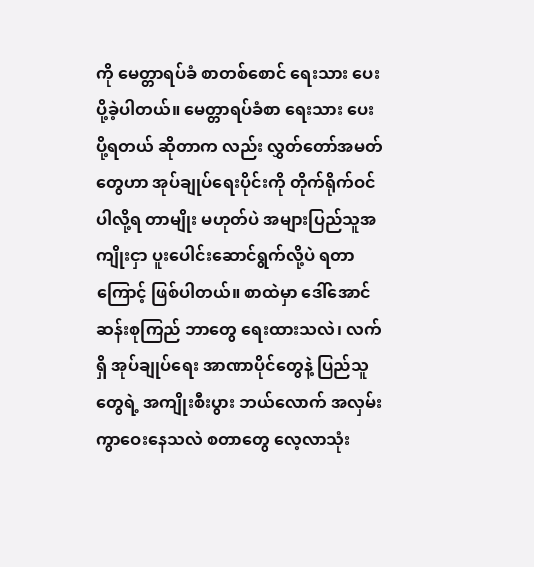ကို မေတ္တာရပ်ခံ စာတစ်စောင် ရေးသား ပေးပို့ခဲ့ပါတယ်။ မေတ္တာရပ်ခံစာ ရေးသား ပေးပို့ရတယ် ဆိုတာက လည်း လွှတ်တော်အမတ်တွေဟာ အုပ်ချုပ်ရေးပိုင်းကို တိုက်ရိုက်ဝင်ပါလို့ရ တာမျိုး မဟုတ်ပဲ အများပြည်သူအကျိုးငှာ ပူးပေါင်းဆောင်ရွက်လို့ပဲ ရတာကြောင့် ဖြစ်ပါတယ်။ စာထဲမှာ ဒေါ်အောင်ဆန်းစုကြည် ဘာတွေ ရေးထားသလဲ၊ လက်ရှိ အုပ်ချုပ်ရေး အာဏာပိုင်တွေနဲ့ ပြည်သူတွေရဲ့ အကျိုးစီးပွား ဘယ်လောက် အလှမ်းကွာဝေးနေသလဲ စတာတွေ လေ့လာသုံး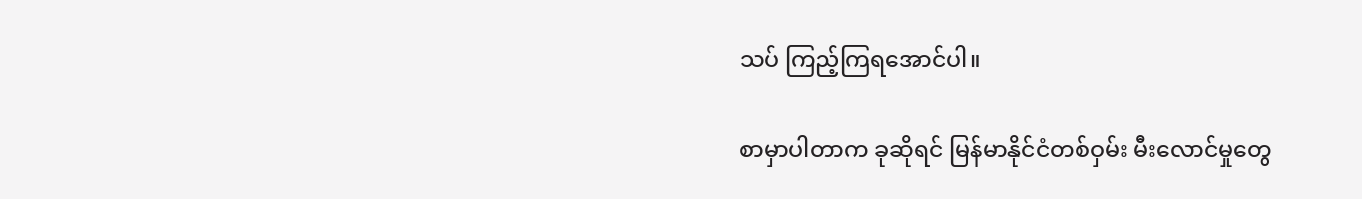သပ် ကြည့်ကြရအောင်ပါ။

စာမှာပါတာက ခုဆိုရင် မြန်မာနိုင်ငံတစ်ဝှမ်း မီးလောင်မှုတွေ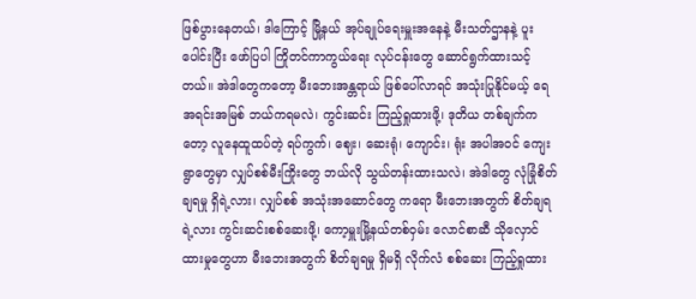ဖြစ်ပွားနေတယ်၊ ဒါကြောင့် မြို့နယ် အုပ်ချုပ်ရေးမှူးအနေနဲ့ မီးသတ်ဌာနနဲ့ ပူးပေါင်းပြီး ဖော်ပြပါ ကြိုတင်ကာကွယ်ရေး လုပ်ငန်းတွေ ဆောင်ရွက်ထားသင့်တယ်။ အဲဒါတွေကတော့ မီးဘေးအန္တရာယ် ဖြစ်ပေါ်လာရင် အသုံးပြုနိုင်မယ့် ရေအရင်းအမြစ် ဘယ်ကရမလဲ၊ ကွင်းဆင်း ကြည့်ရှုထားဖို့၊ ဒုတိယ တစ်ချက်ကတော့ လူနေထူထပ်တဲ့ ရပ်ကွက်၊ ဈေး၊ ဆေးရုံ၊ ကျောင်း၊ ရုံး အပါအဝင် ကျေးရွာတွေမှာ လျှပ်စစ်မီးကြိုးတွေ ဘယ်လို သွယ်တန်းထားသလဲ၊ အဲဒါတွေ လုံခြုံစိတ်ချရမှု ရှိရဲ့လား၊ လျှပ်စစ် အသုံးအဆောင်တွေ ကရော မီးဘေးအတွက် စိတ်ချရရဲ့လား ကွင်းဆင်းစစ်ဆေးဖို့၊ ကော့မှူးမြို့နယ်တစ်ဝှမ်း လောင်စာဆီ သိုလှောင်ထားမှုတွေဟာ မီးဘေးအတွက် စိတ်ချရမှု ရှိမရှိ လိုက်လံ စစ်ဆေး ကြည့်ရှုထား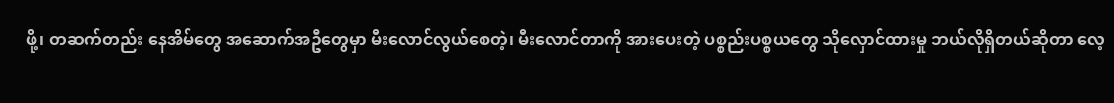ဖို့၊ တဆက်တည်း နေအိမ်တွေ အဆောက်အဦတွေမှာ မီးလောင်လွယ်စေတဲ့၊ မီးလောင်တာကို အားပေးတဲ့ ပစ္စည်းပစ္စယတွေ သိုလှောင်ထားမှု ဘယ်လိုရှိတယ်ဆိုတာ လေ့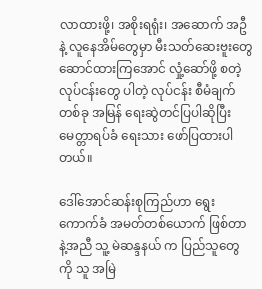လာထားဖို့၊ အစိုးရရုံး၊ အဆောက် အဦနဲ့ လူနေအိမ်တွေမှာ မီးသတ်ဆေးဗူးတွေ ဆောင်ထားကြအောင် လှုံ့ဆော်ဖို့ စတဲ့ လုပ်ငန်းတွေ ပါတဲ့ လုပ်ငန်း စီမံချက်တစ်ခု အမြန် ရေးဆွဲတင်ပြပါဆိုပြီး မေတ္တာရပ်ခံ ရေးသား ဖော်ပြထားပါတယ်။

ဒေါ်အောင်ဆန်းစုကြည်ဟာ ရွေးကောက်ခံ အမတ်တစ်ယောက် ဖြစ်တာနဲ့အညီ သူ့ မဲဆန္ဒနယ် က ပြည်သူတွေကို သူ အမြဲ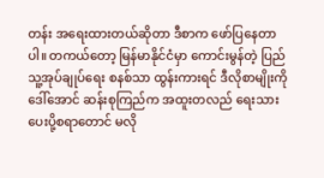တန်း အရေးထားတယ်ဆိုတာ ဒီစာက ဖော်ပြနေတာပါ။ တကယ်တော့ မြန်မာနိုင်ငံမှာ ကောင်းမွန်တဲ့ ပြည်သူ့အုပ်ချုပ်ရေး စနစ်သာ ထွန်းကားရင် ဒီလိုစာမျိုးကို ဒေါ်အောင် ဆန်းစုကြည်က အထူးတလည် ရေးသားပေးပို့စရာတောင် မလို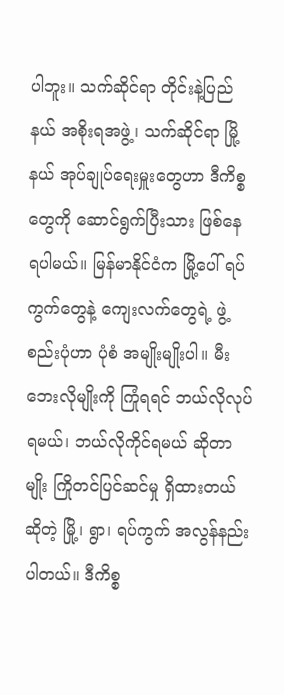ပါဘူး။ သက်ဆိုင်ရာ တိုင်းနဲ့ပြည်နယ် အစိုးရအဖွဲ့၊ သက်ဆိုင်ရာ မြို့နယ် အုပ်ချုပ်ရေးမှူးတွေဟာ ဒီကိစ္စတွေကို ဆောင်ရွက်ပြီးသား ဖြစ်နေ ရပါမယ်။ မြန်မာနိုင်ငံက မြို့ပေါ် ရပ်ကွက်တွေနဲ့ ကျေးလက်တွေရဲ့ ဖွဲ့စည်းပုံဟာ ပုံစံ အမျိုးမျိုးပါ။ မီးဘေးလိုမျိုးကို ကြုံရရင် ဘယ်လိုလုပ်ရမယ်၊ ဘယ်လိုကိုင်ရမယ် ဆိုတာမျိုး ကြိုတင်ပြင်ဆင်မှု ရှိထားတယ်ဆိုတဲ့ မြို့၊ ရွာ၊ ရပ်ကွက် အလွန်နည်းပါတယ်။ ဒီကိစ္စ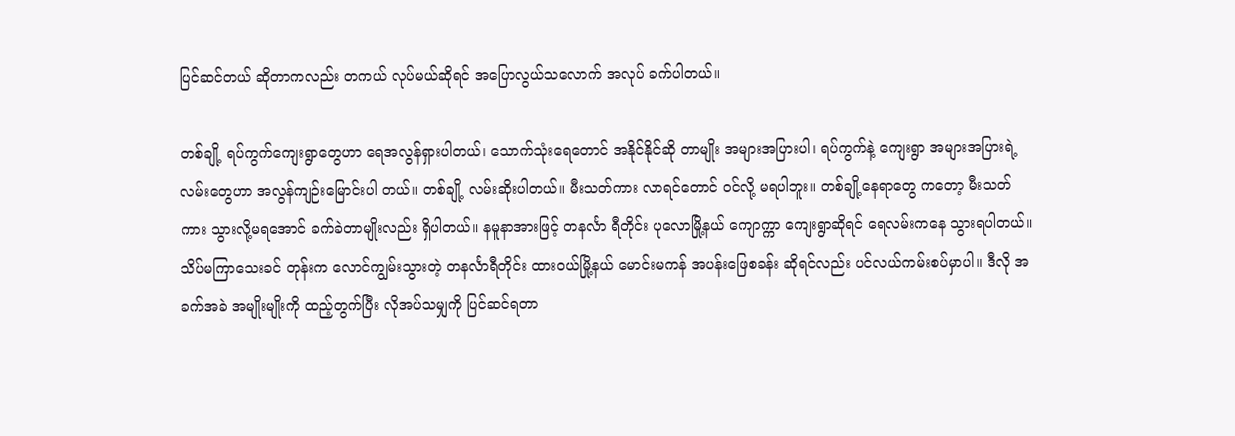ပြင်ဆင်တယ် ဆိုတာကလည်း တကယ် လုပ်မယ်ဆိုရင် အပြောလွယ်သလောက် အလုပ် ခက်ပါတယ်။

တစ်ချို့ ရပ်ကွက်ကျေးရွာတွေဟာ ရေအလွန်ရှားပါတယ်၊ သောက်သုံးရေတောင် အနိုင်နိုင်ဆို တာမျိုး အများအပြားပါ၊ ရပ်ကွက်နဲ့ ကျေးရွာ အများအပြားရဲ့ လမ်းတွေဟာ အလွန်ကျဉ်းမြောင်းပါ တယ်။ တစ်ချို့ လမ်းဆိုးပါတယ်။ မီးသတ်ကား လာရင်တောင် ဝင်လို့ မရပါဘူး။ တစ်ချို့နေရာတွေ ကတော့ မီးသတ်ကား သွားလို့မရအောင် ခက်ခဲတာမျိုးလည်း ရှိပါတယ်။ နမူနာအားဖြင့် တနင်္လာ ရီတိုင်း ပုလောမြို့နယ် ကျောက္ကာ ကျေးရွာဆိုရင် ရေလမ်းကနေ သွားရပါတယ်။ သိပ်မကြာသေးခင် တုန်းက လောင်ကျွမ်းသွားတဲ့ တနင်္လာရီတိုင်း ထားဝယ်မြို့နယ် မောင်းမကန် အပန်းဖြေစခန်း ဆိုရင်လည်း ပင်လယ်ကမ်းစပ်မှာပါ။ ဒီလို အခက်အခဲ အမျိုးမျိုးကို ထည့်တွက်ပြီး လိုအပ်သမျှကို ပြင်ဆင်ရတာ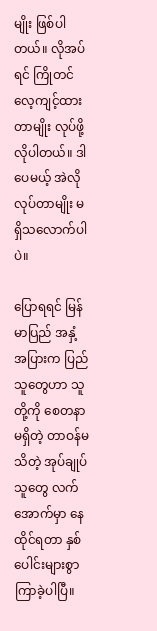မျိုး ဖြစ်ပါတယ်။ လိုအပ်ရင် ကြိုတင် လေ့ကျင့်ထားတာမျိုး လုပ်ဖို့ လိုပါတယ်။ ဒါပေမယ့် အဲလို လုပ်တာမျိုး မရှိသလောက်ပါပဲ။

ပြောရရင် မြန်မာပြည် အနှံ့အပြားက ပြည်သူတွေဟာ သူတို့ကို စေတနာမရှိတဲ့ တာဝန်မသိတဲ့ အုပ်ချုပ်သူတွေ လက်အောက်မှာ နေထိုင်ရတာ နှစ်ပေါင်းများစွာ ကြာခဲ့ပါပြီ။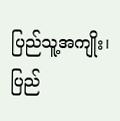ပြည်သူ့အကျိုး၊ ပြည်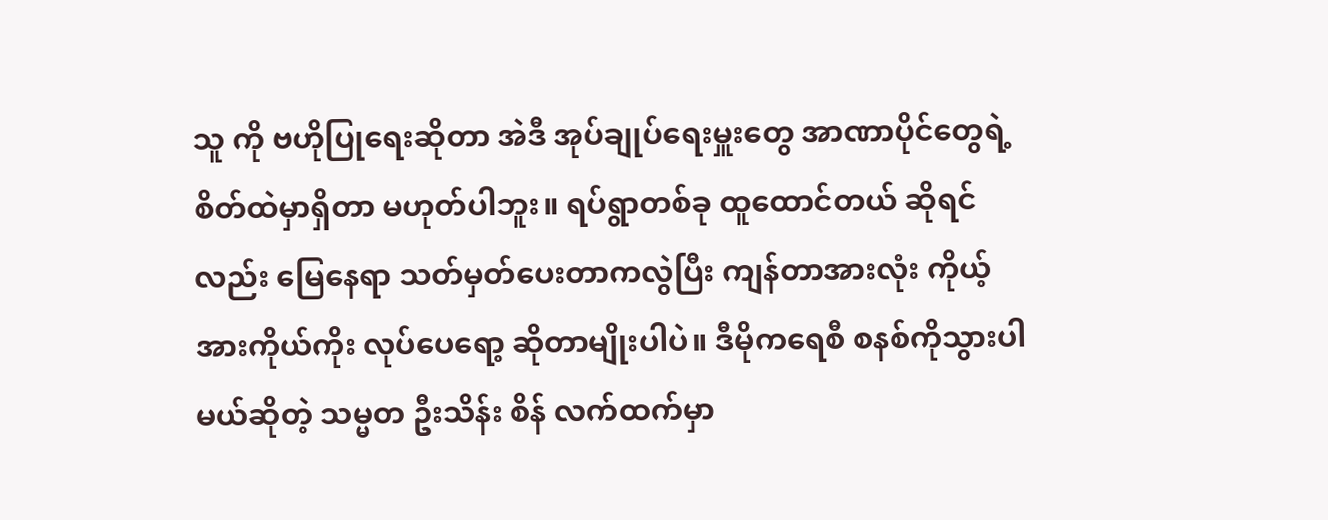သူ ကို ဗဟိုပြုရေးဆိုတာ အဲဒီ အုပ်ချုပ်ရေးမှူးတွေ အာဏာပိုင်တွေရဲ့ စိတ်ထဲမှာရှိတာ မဟုတ်ပါဘူး။ ရပ်ရွာတစ်ခု ထူထောင်တယ် ဆိုရင်လည်း မြေနေရာ သတ်မှတ်ပေးတာကလွဲပြီး ကျန်တာအားလုံး ကိုယ့်အားကိုယ်ကိုး လုပ်ပေရော့ ဆိုတာမျိုးပါပဲ။ ဒီမိုကရေစီ စနစ်ကိုသွားပါမယ်ဆိုတဲ့ သမ္မတ ဦးသိန်း စိန် လက်ထက်မှာ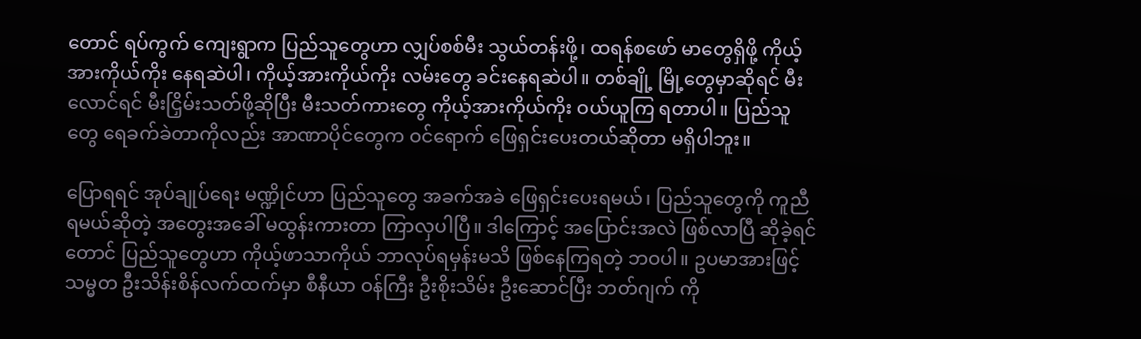တောင် ရပ်ကွက် ကျေးရွာက ပြည်သူတွေဟာ လျှပ်စစ်မီး သွယ်တန်းဖို့၊ ထရန်စဖော် မာတွေရှိဖို့ ကိုယ့်အားကိုယ်ကိုး နေရဆဲပါ၊ ကိုယ့်အားကိုယ်ကိုး လမ်းတွေ ခင်းနေရဆဲပါ။ တစ်ချို့ မြို့တွေမှာဆိုရင် မီးလောင်ရင် မီးငြှိမ်းသတ်ဖို့ဆိုပြီး မီးသတ်ကားတွေ ကိုယ့်အားကိုယ်ကိုး ဝယ်ယူကြ ရတာပါ။ ပြည်သူတွေ ရေခက်ခဲတာကိုလည်း အာဏာပိုင်တွေက ဝင်ရောက် ဖြေရှင်းပေးတယ်ဆိုတာ မရှိပါဘူး။

ပြောရရင် အုပ်ချုပ်ရေး မဏ္ဍိုင်ဟာ ပြည်သူတွေ အခက်အခဲ ဖြေရှင်းပေးရမယ်၊ ပြည်သူတွေကို ကူညီရမယ်ဆိုတဲ့ အတွေးအခေါ် မထွန်းကားတာ ကြာလှပါပြီ။ ဒါကြောင့် အပြောင်းအလဲ ဖြစ်လာပြီ ဆိုခဲ့ရင်တောင် ပြည်သူတွေဟာ ကိုယ့်ဖာသာကိုယ် ဘာလုပ်ရမှန်းမသိ ဖြစ်နေကြရတဲ့ ဘဝပါ။ ဥပမာအားဖြင့် သမ္မတ ဦးသိန်းစိန်လက်ထက်မှာ စီနီယာ ဝန်ကြီး ဦးစိုးသိမ်း ဦးဆောင်ပြီး ဘတ်ဂျက် ကို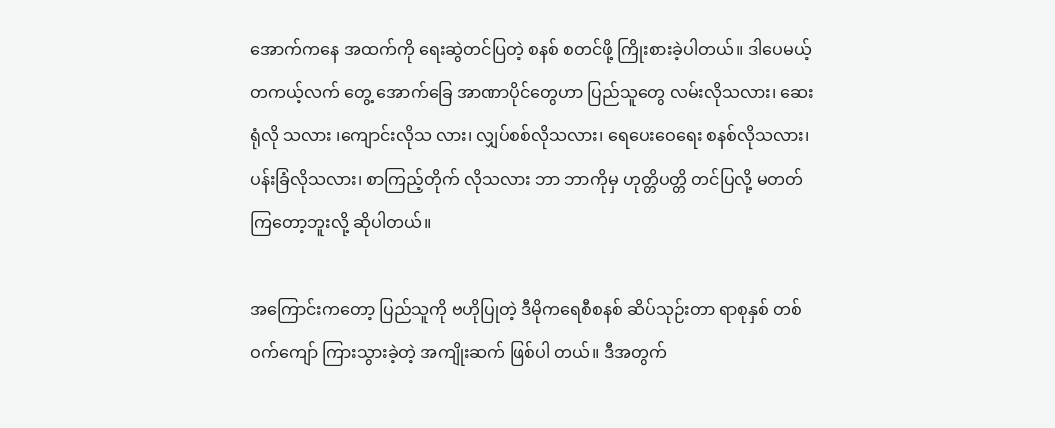အောက်ကနေ အထက်ကို ရေးဆွဲတင်ပြတဲ့ စနစ် စတင်ဖို့ ကြိုးစားခဲ့ပါတယ်။ ဒါပေမယ့် တကယ့်လက် တွေ့ အောက်ခြေ အာဏာပိုင်တွေဟာ ပြည်သူတွေ လမ်းလိုသလား၊ ဆေးရုံလို သလား ၊ကျောင်းလိုသ လား၊ လျှပ်စစ်လိုသလား၊ ရေပေးဝေရေး စနစ်လိုသလား၊ ပန်းခြံလိုသလား၊ စာကြည့်တိုက် လိုသလား ဘာ ဘာကိုမှ ဟုတ္တိပတ္တိ တင်ပြလို့ မတတ်ကြတော့ဘူးလို့ ဆိုပါတယ်။

အကြောင်းကတော့ ပြည်သူကို ဗဟိုပြုတဲ့ ဒီမိုကရေစီစနစ် ဆိပ်သုဉ်းတာ ရာစုနှစ် တစ်ဝက်ကျော် ကြားသွားခဲ့တဲ့ အကျိုးဆက် ဖြစ်ပါ တယ်။ ဒီအတွက်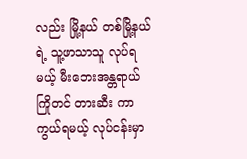လည်း မြို့နယ် တစ်မြို့နယ်ရဲ့ သူ့ဖာသာသူ လုပ်ရမယ့် မီးဘေးအန္တရာယ် ကြိုတင် တားဆီး ကာကွယ်ရမယ့် လုပ်ငန်းမှာ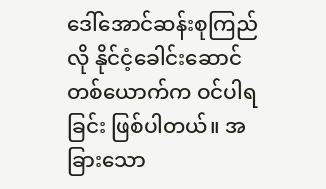ဒေါ်အောင်ဆန်းစုကြည်လို နိုင်ငံ့ခေါင်းဆောင်တစ်ယောက်က ဝင်ပါရခြင်း ဖြစ်ပါတယ်။ အခြားသော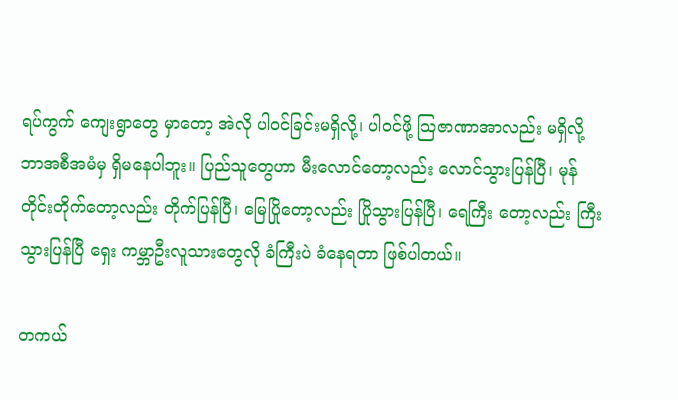ရပ်ကွက် ကျေးရွာတွေ မှာတော့ အဲလို ပါဝင်ခြင်းမရှိလို့၊ ပါဝင်ဖို့ သြဇာဏာအာလည်း မရှိလို့ ဘာအစီအမံမှ ရှိမနေပါဘူး။ ပြည်သူတွေဟာ မီးလောင်တော့လည်း လောင်သွားပြန်ပြီ၊ မုန်တိုင်းတိုက်တော့လည်း တိုက်ပြန်ပြီ၊ မြေပြိုတော့လည်း ပြိုသွားပြန်ပြီ၊ ရေကြီး တော့လည်း ကြီးသွားပြန်ပြီ ရှေး ကမ္ဘာဦးလူသားတွေလို ခံကြီးပဲ ခံနေရတာ ဖြစ်ပါတယ်။

တကယ်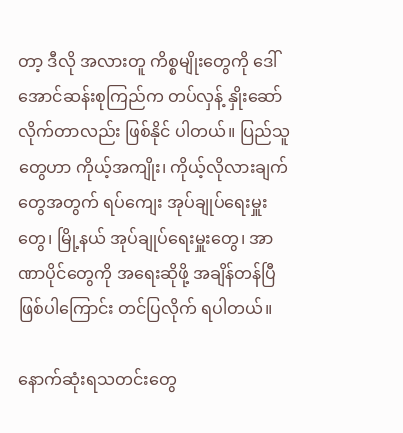တာ့ ဒီလို အလားတူ ကိစ္စမျိုးတွေကို ဒေါ်အောင်ဆန်းစုကြည်က တပ်လှန့် နှိုးဆော်လိုက်တာလည်း ဖြစ်နိုင် ပါတယ်။ ပြည်သူတွေဟာ ကိုယ့်အကျိုး၊ ကိုယ့်လိုလားချက်တွေအတွက် ရပ်ကျေး အုပ်ချုပ်ရေးမှူးတွေ၊ မြို့နယ် အုပ်ချုပ်ရေးမှူးတွေ၊ အာဏာပိုင်တွေကို အရေးဆိုဖို့ အချိန်တန်ပြီ ဖြစ်ပါကြောင်း တင်ပြလိုက် ရပါတယ်။

နောက်ဆုံးရသတင်းတွေ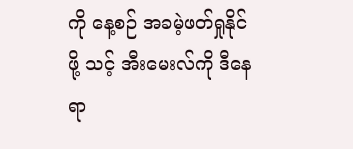ကို နေ့စဉ် အခမဲ့ဖတ်ရှုနိုင်ဖို့ သင့် အီးမေးလ်ကို ဒီနေရာ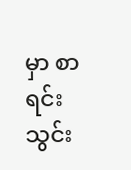မှာ စာရင်းသွင်း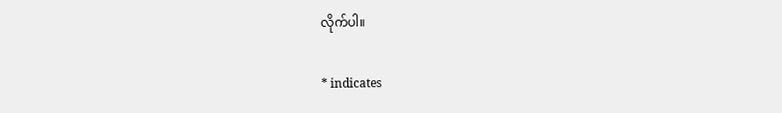လိုက်ပါ။

* indicates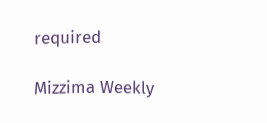required

Mizzima Weekly